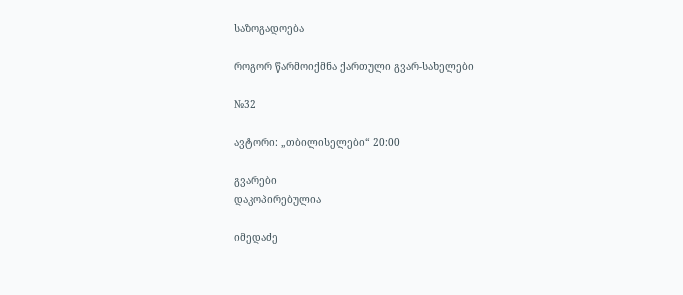საზოგადოება

როგორ წარმოიქმნა ქართული გვარ-სახელები

№32

ავტორი: „თბილისელები“ 20:00

გვარები
დაკოპირებულია

იმედაძე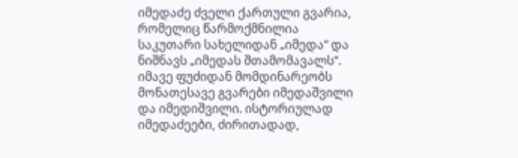იმედაძე ძველი ქართული გვარია, რომელიც წარმოქმნილია საკუთარი სახელიდან „იმედა“ და ნიშნავს „იმედას შთამომავალს“. იმავე ფუძიდან მომდინარეობს მონათესავე გვარები იმედაშვილი და იმედიშვილი. ისტორიულად იმედაძეები, ძირითადად,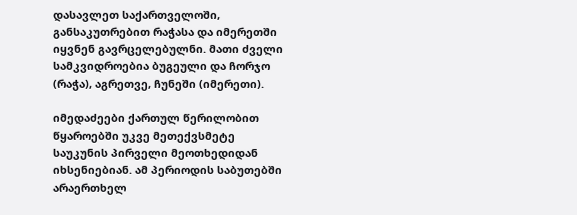დასავლეთ საქართველოში, განსაკუთრებით რაჭასა და იმერეთში იყვნენ გავრცელებულნი. მათი ძველი სამკვიდროებია ბუგეული და ჩორჯო (რაჭა), აგრეთვე, ჩუნეში (იმერეთი).

იმედაძეები ქართულ წერილობით წყაროებში უკვე მეთექვსმეტე საუკუნის პირველი მეოთხედიდან იხსენიებიან. ამ პერიოდის საბუთებში არაერთხელ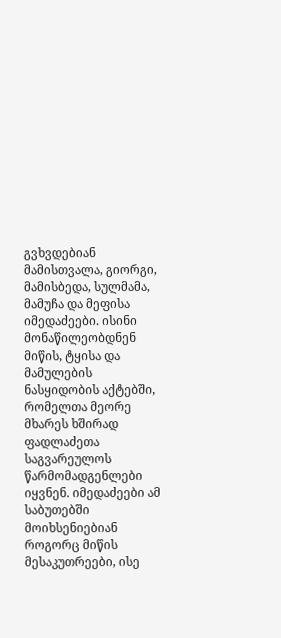გვხვდებიან მამისთვალა, გიორგი, მამისბედა, სულმამა, მამუჩა და მეფისა იმედაძეები. ისინი მონაწილეობდნენ მიწის, ტყისა და მამულების ნასყიდობის აქტებში, რომელთა მეორე მხარეს ხშირად ფადლაძეთა საგვარეულოს წარმომადგენლები იყვნენ. იმედაძეები ამ საბუთებში მოიხსენიებიან როგორც მიწის მესაკუთრეები, ისე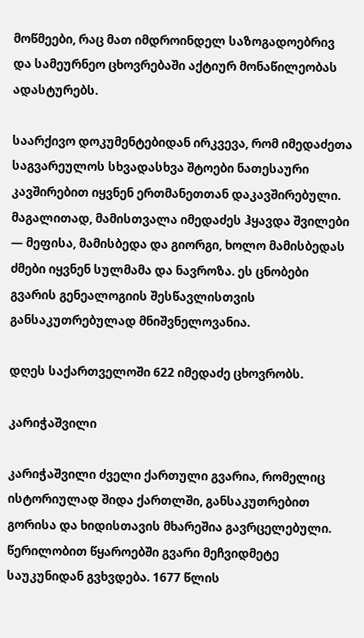მოწმეები, რაც მათ იმდროინდელ საზოგადოებრივ და სამეურნეო ცხოვრებაში აქტიურ მონაწილეობას ადასტურებს.

საარქივო დოკუმენტებიდან ირკვევა, რომ იმედაძეთა საგვარეულოს სხვადასხვა შტოები ნათესაური კავშირებით იყვნენ ერთმანეთთან დაკავშირებული. მაგალითად, მამისთვალა იმედაძეს ჰყავდა შვილები — მეფისა, მამისბედა და გიორგი, ხოლო მამისბედას ძმები იყვნენ სულმამა და ნავროზა. ეს ცნობები გვარის გენეალოგიის შესწავლისთვის განსაკუთრებულად მნიშვნელოვანია.

დღეს საქართველოში 622 იმედაძე ცხოვრობს.

კარიჭაშვილი

კარიჭაშვილი ძველი ქართული გვარია, რომელიც ისტორიულად შიდა ქართლში, განსაკუთრებით გორისა და ხიდისთავის მხარეშია გავრცელებული. წერილობით წყაროებში გვარი მეჩვიდმეტე საუკუნიდან გვხვდება. 1677 წლის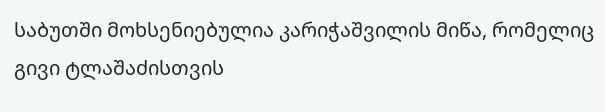საბუთში მოხსენიებულია კარიჭაშვილის მიწა, რომელიც გივი ტლაშაძისთვის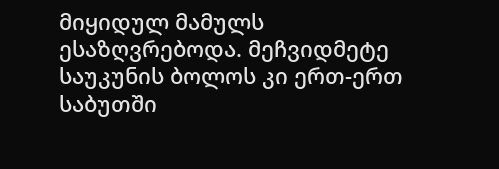მიყიდულ მამულს ესაზღვრებოდა. მეჩვიდმეტე საუკუნის ბოლოს კი ერთ-ერთ საბუთში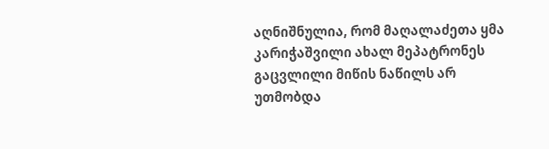აღნიშნულია, რომ მაღალაძეთა ყმა კარიჭაშვილი ახალ მეპატრონეს გაცვლილი მიწის ნაწილს არ უთმობდა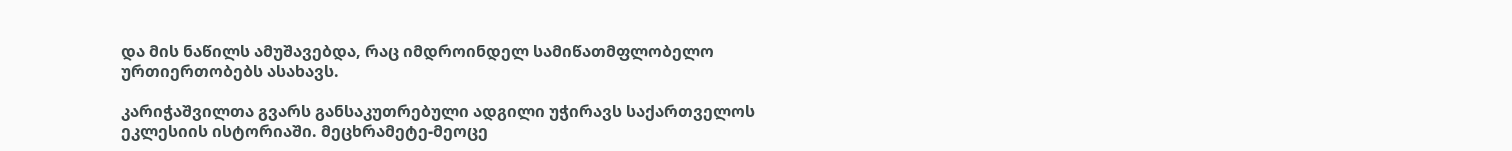და მის ნაწილს ამუშავებდა, რაც იმდროინდელ სამიწათმფლობელო ურთიერთობებს ასახავს.

კარიჭაშვილთა გვარს განსაკუთრებული ადგილი უჭირავს საქართველოს ეკლესიის ისტორიაში. მეცხრამეტე-მეოცე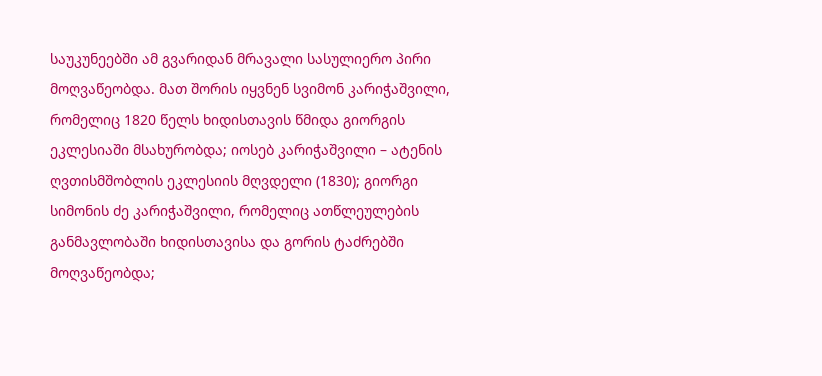საუკუნეებში ამ გვარიდან მრავალი სასულიერო პირი მოღვაწეობდა. მათ შორის იყვნენ სვიმონ კარიჭაშვილი, რომელიც 1820 წელს ხიდისთავის წმიდა გიორგის ეკლესიაში მსახურობდა; იოსებ კარიჭაშვილი – ატენის ღვთისმშობლის ეკლესიის მღვდელი (1830); გიორგი სიმონის ძე კარიჭაშვილი, რომელიც ათწლეულების განმავლობაში ხიდისთავისა და გორის ტაძრებში მოღვაწეობდა;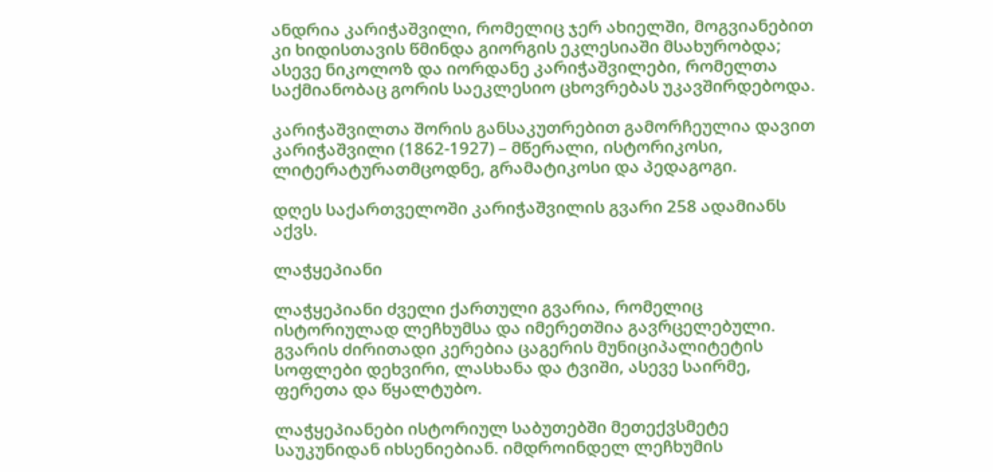ანდრია კარიჭაშვილი, რომელიც ჯერ ახიელში, მოგვიანებით კი ხიდისთავის წმინდა გიორგის ეკლესიაში მსახურობდა; ასევე ნიკოლოზ და იორდანე კარიჭაშვილები, რომელთა საქმიანობაც გორის საეკლესიო ცხოვრებას უკავშირდებოდა.

კარიჭაშვილთა შორის განსაკუთრებით გამორჩეულია დავით კარიჭაშვილი (1862-1927) – მწერალი, ისტორიკოსი, ლიტერატურათმცოდნე, გრამატიკოსი და პედაგოგი.

დღეს საქართველოში კარიჭაშვილის გვარი 258 ადამიანს აქვს.

ლაჭყეპიანი

ლაჭყეპიანი ძველი ქართული გვარია, რომელიც ისტორიულად ლეჩხუმსა და იმერეთშია გავრცელებული. გვარის ძირითადი კერებია ცაგერის მუნიციპალიტეტის სოფლები დეხვირი, ლასხანა და ტვიში, ასევე საირმე, ფერეთა და წყალტუბო.

ლაჭყეპიანები ისტორიულ საბუთებში მეთექვსმეტე საუკუნიდან იხსენიებიან. იმდროინდელ ლეჩხუმის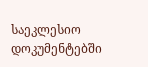საეკლესიო დოკუმენტებში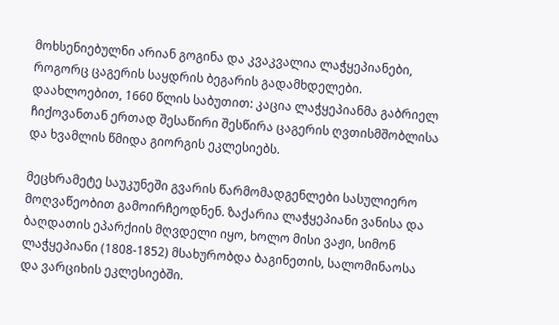მოხსენიებულნი არიან გოგინა და კვაკვალია ლაჭყეპიანები, როგორც ცაგერის საყდრის ბეგარის გადამხდელები. დაახლოებით, 1660 წლის საბუთით: კაცია ლაჭყეპიანმა გაბრიელ ჩიქოვანთან ერთად შესაწირი შესწირა ცაგერის ღვთისმშობლისა და ხვამლის წმიდა გიორგის ეკლესიებს.

მეცხრამეტე საუკუნეში გვარის წარმომადგენლები სასულიერო მოღვაწეობით გამოირჩეოდნენ. ზაქარია ლაჭყეპიანი ვანისა და ბაღდათის ეპარქიის მღვდელი იყო, ხოლო მისი ვაჟი, სიმონ ლაჭყეპიანი (1808-1852) მსახურობდა ბაგინეთის, სალომინაოსა და ვარციხის ეკლესიებში.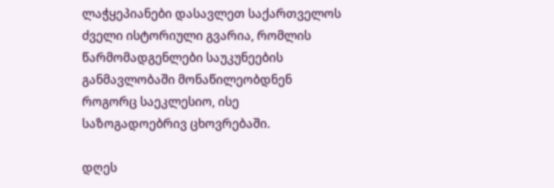ლაჭყეპიანები დასავლეთ საქართველოს ძველი ისტორიული გვარია, რომლის წარმომადგენლები საუკუნეების განმავლობაში მონაწილეობდნენ როგორც საეკლესიო, ისე საზოგადოებრივ ცხოვრებაში.

დღეს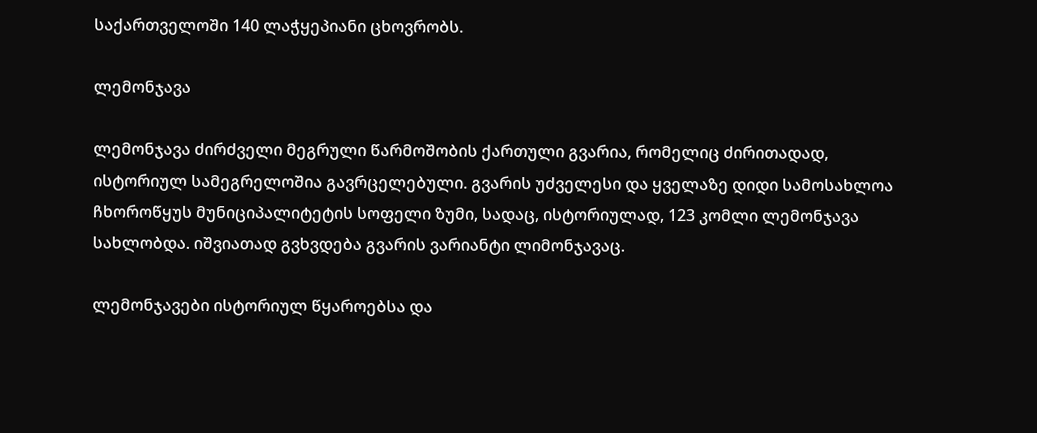საქართველოში 140 ლაჭყეპიანი ცხოვრობს.

ლემონჯავა

ლემონჯავა ძირძველი მეგრული წარმოშობის ქართული გვარია, რომელიც ძირითადად, ისტორიულ სამეგრელოშია გავრცელებული. გვარის უძველესი და ყველაზე დიდი სამოსახლოა ჩხოროწყუს მუნიციპალიტეტის სოფელი ზუმი, სადაც, ისტორიულად, 123 კომლი ლემონჯავა სახლობდა. იშვიათად გვხვდება გვარის ვარიანტი ლიმონჯავაც.

ლემონჯავები ისტორიულ წყაროებსა და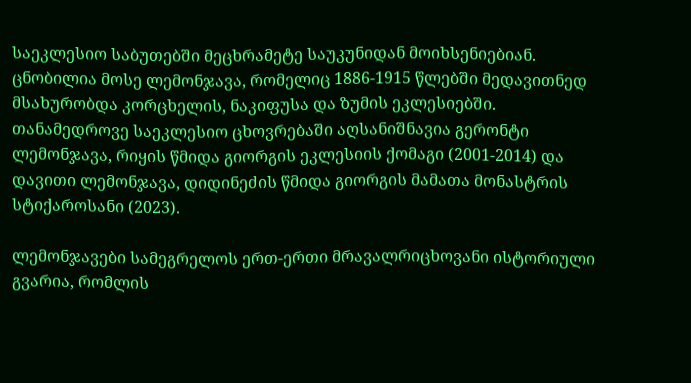საეკლესიო საბუთებში მეცხრამეტე საუკუნიდან მოიხსენიებიან. ცნობილია მოსე ლემონჯავა, რომელიც 1886-1915 წლებში მედავითნედ მსახურობდა კორცხელის, ნაკიფუსა და ზუმის ეკლესიებში. თანამედროვე საეკლესიო ცხოვრებაში აღსანიშნავია გერონტი ლემონჯავა, რიყის წმიდა გიორგის ეკლესიის ქომაგი (2001-2014) და დავითი ლემონჯავა, დიდინეძის წმიდა გიორგის მამათა მონასტრის სტიქაროსანი (2023).

ლემონჯავები სამეგრელოს ერთ-ერთი მრავალრიცხოვანი ისტორიული გვარია, რომლის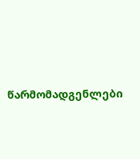წარმომადგენლები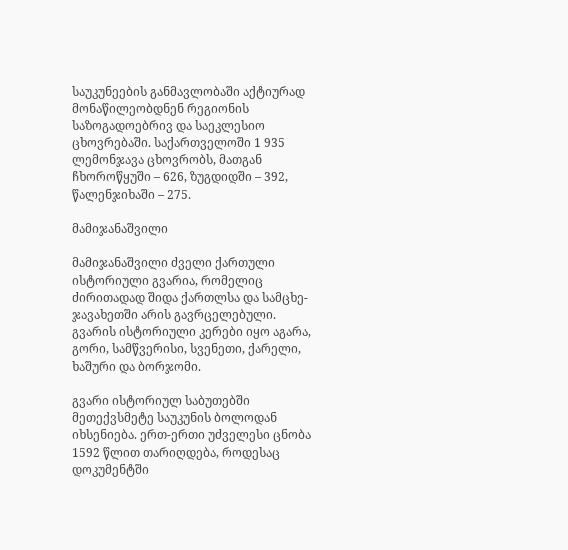საუკუნეების განმავლობაში აქტიურად მონაწილეობდნენ რეგიონის საზოგადოებრივ და საეკლესიო ცხოვრებაში. საქართველოში 1 935 ლემონჯავა ცხოვრობს, მათგან ჩხოროწყუში – 626, ზუგდიდში – 392, წალენჯიხაში – 275.

მამიჯანაშვილი

მამიჯანაშვილი ძველი ქართული ისტორიული გვარია, რომელიც ძირითადად შიდა ქართლსა და სამცხე-ჯავახეთში არის გავრცელებული. გვარის ისტორიული კერები იყო აგარა, გორი, სამწვერისი, სვენეთი, ქარელი, ხაშური და ბორჯომი.

გვარი ისტორიულ საბუთებში მეთექვსმეტე საუკუნის ბოლოდან იხსენიება. ერთ-ერთი უძველესი ცნობა 1592 წლით თარიღდება, როდესაც დოკუმენტში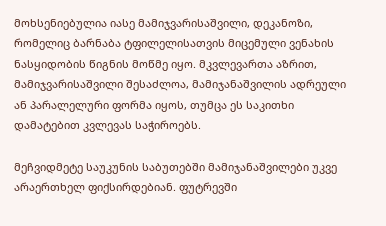მოხსენიებულია იასე მამიჯვარისაშვილი, დეკანოზი, რომელიც ბარნაბა ტფილელისათვის მიცემული ვენახის ნასყიდობის წიგნის მოწმე იყო. მკვლევართა აზრით, მამიჯვარისაშვილი შესაძლოა, მამიჯანაშვილის ადრეული ან პარალელური ფორმა იყოს, თუმცა ეს საკითხი დამატებით კვლევას საჭიროებს.

მეჩვიდმეტე საუკუნის საბუთებში მამიჯანაშვილები უკვე არაერთხელ ფიქსირდებიან. ფუტრევში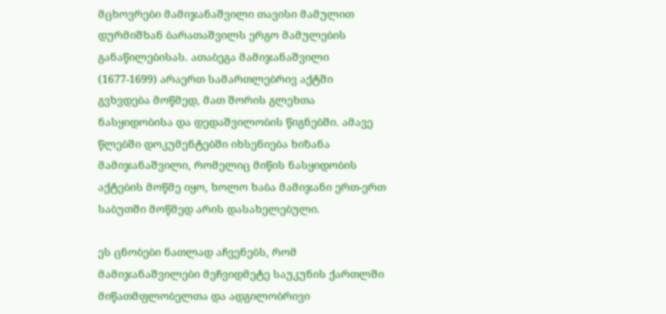მცხოვრები მამიჯანაშვილი თავისი მამულით დურმიშხან ბარათაშვილს ერგო მამულების განაწილებისას. ათაბეგა მამიჯანაშვილი (1677-1699) არაერთ სამართლებრივ აქტში გვხვდება მოწმედ, მათ შორის გლეხთა ნასყიდობისა და დედაშვილობის წიგნებში. ამავე წლებში დოკუმენტებში იხსენიება ხიზანა მამიჯანაშვილი, რომელიც მიწის ნასყიდობის აქტების მოწმე იყო, ხოლო ხაბა მამიჯანი ერთ-ერთ საბუთში მოწმედ არის დასახელებული.

ეს ცნობები ნათლად აჩვენებს, რომ მამიჯანაშვილები მეჩვიდმეტე საუკუნის ქართლში მიწათმფლობელთა და ადგილობრივი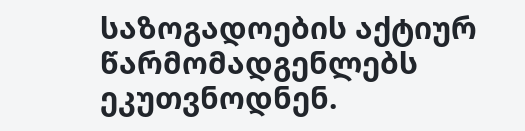საზოგადოების აქტიურ წარმომადგენლებს ეკუთვნოდნენ.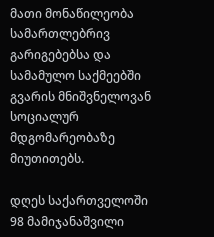მათი მონაწილეობა სამართლებრივ გარიგებებსა და სამამულო საქმეებში გვარის მნიშვნელოვან სოციალურ მდგომარეობაზე მიუთითებს.

დღეს საქართველოში 98 მამიჯანაშვილი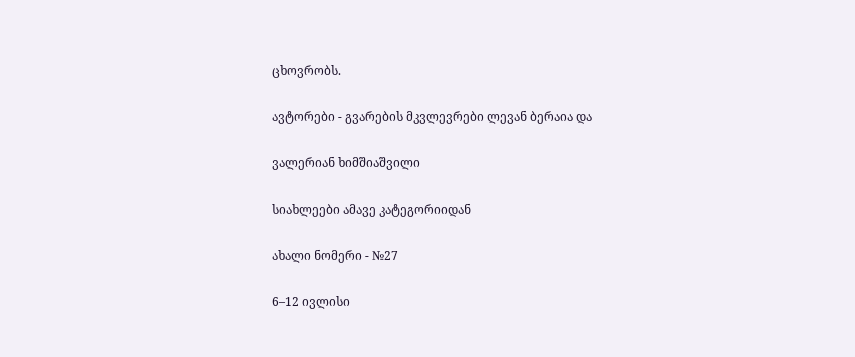ცხოვრობს.

ავტორები - გვარების მკვლევრები ლევან ბერაია და

ვალერიან ხიმშიაშვილი

სიახლეები ამავე კატეგორიიდან

ახალი ნომერი - №27

6–12 ივლისი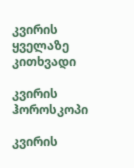კვირის ყველაზე კითხვადი

კვირის ჰოროსკოპი

კვირის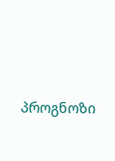პროგნოზი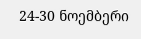24-30 ნოემბერი